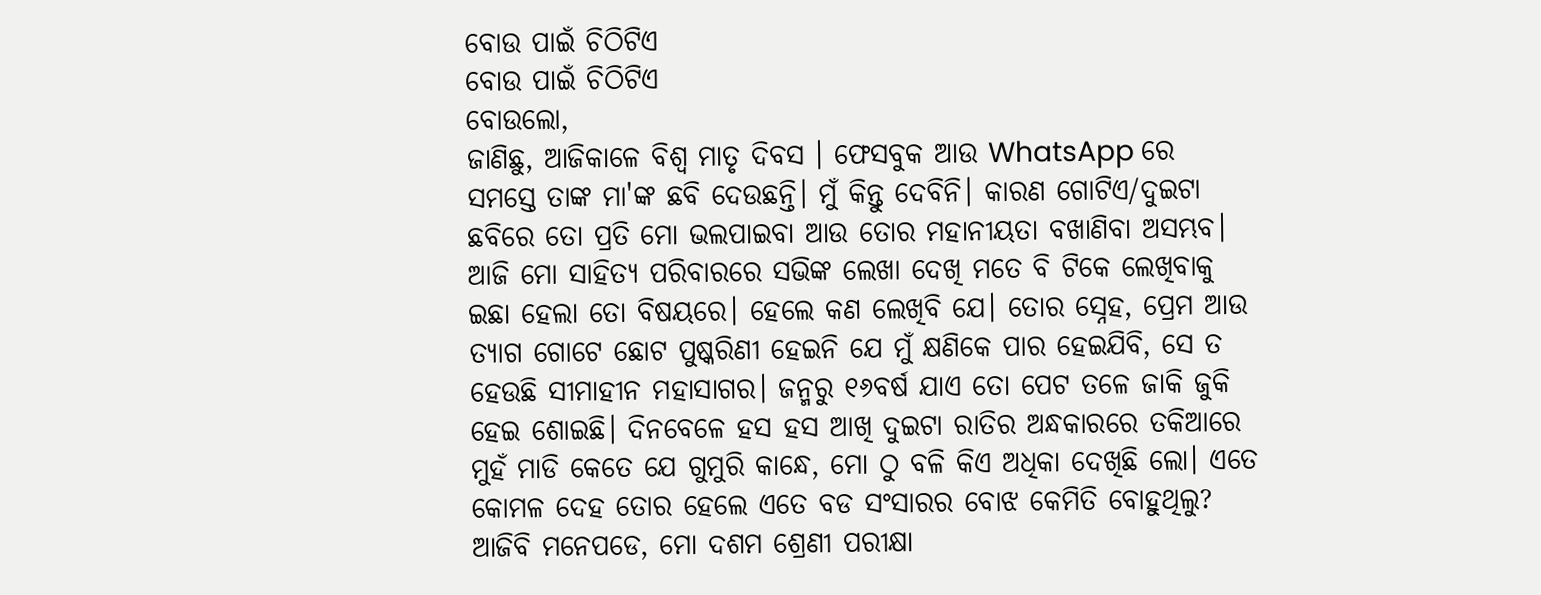ବୋଉ ପାଇଁ ଚିଠିଟିଏ
ବୋଉ ପାଇଁ ଚିଠିଟିଏ
ବୋଉଲୋ,
ଜାଣିଛୁ, ଆଜିକାଳେ ବିଶ୍ୱ ମାତୃ ଦିବସ । ଫେସବୁକ ଆଉ WhatsApp ରେ ସମସ୍ତେ ତାଙ୍କ ମା'ଙ୍କ ଛବି ଦେଉଛନ୍ତି। ମୁଁ କିନ୍ତୁ ଦେବିନି। କାରଣ ଗୋଟିଏ/ଦୁଇଟା ଛବିରେ ତୋ ପ୍ରତି ମୋ ଭଲପାଇବା ଆଉ ତୋର ମହାନୀୟତା ବଖାଣିବା ଅସମ୍ଭବ। ଆଜି ମୋ ସାହିତ୍ୟ ପରିବାରରେ ସଭିଙ୍କ ଲେଖା ଦେଖି ମତେ ବି ଟିକେ ଲେଖିବାକୁ ଇଛା ହେଲା ତୋ ବିଷୟରେ। ହେଲେ କଣ ଲେଖିବି ଯେ। ତୋର ସ୍ନେହ, ପ୍ରେମ ଆଉ ତ୍ୟାଗ ଗୋଟେ ଛୋଟ ପୁଷ୍କରିଣୀ ହେଇନି ଯେ ମୁଁ କ୍ଷଣିକେ ପାର ହେଇଯିବି, ସେ ତ ହେଉଛି ସୀମାହୀନ ମହାସାଗର। ଜନ୍ମରୁ ୧୬ବର୍ଷ ଯାଏ ତୋ ପେଟ ତଳେ ଜାକି ଜୁକି ହେଇ ଶୋଇଛି। ଦିନବେଳେ ହସ ହସ ଆଖି ଦୁଇଟା ରାତିର ଅନ୍ଧକାରରେ ତକିଆରେ ମୁହଁ ମାଡି କେତେ ଯେ ଗୁମୁରି କାନ୍ଧେ, ମୋ ଠୁ ବଳି କିଏ ଅଧିକା ଦେଖିଛି ଲୋ। ଏତେ କୋମଳ ଦେହ ତୋର ହେଲେ ଏତେ ବଡ ସଂସାରର ବୋଝ କେମିତି ବୋହୁଥିଲୁ? ଆଜିବି ମନେପଡେ, ମୋ ଦଶମ ଶ୍ରେଣୀ ପରୀକ୍ଷା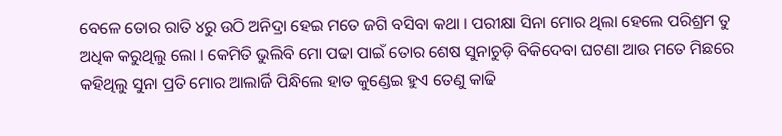ବେଳେ ତୋର ରାତି ୪ରୁ ଉଠି ଅନିଦ୍ରା ହେଇ ମତେ ଜଗି ବସିବା କଥା । ପରୀକ୍ଷା ସିନା ମୋର ଥିଲା ହେଲେ ପରିଶ୍ରମ ତୁ ଅଧିକ କରୁଥିଲୁ ଲୋ । କେମିତି ଭୁଲିବି ମୋ ପଢା ପାଇଁ ତୋର ଶେଷ ସୁନାଚୁଡ଼ି ବିକିଦେବା ଘଟଣା ଆଉ ମତେ ମିଛରେ କହିଥିଲୁ ସୁନା ପ୍ରତି ମୋର ଆଲାର୍ଜି ପିନ୍ଧିଲେ ହାତ କୁଣ୍ଡେଇ ହୁଏ ତେଣୁ କାଢି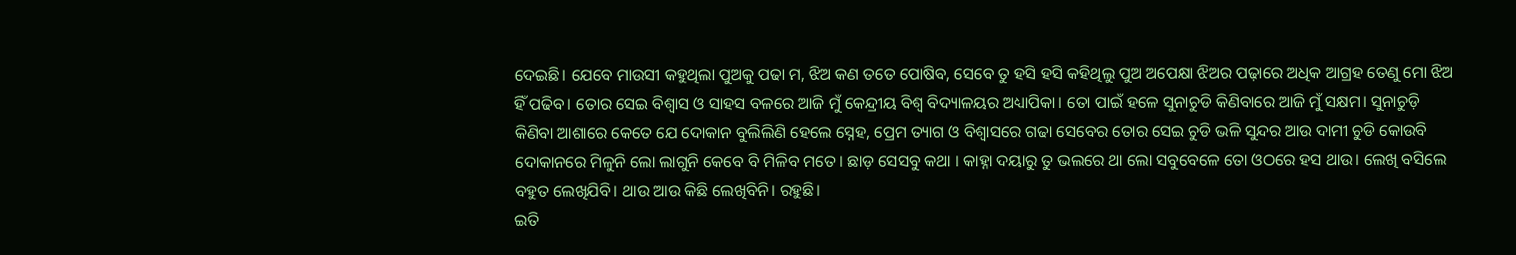ଦେଇଛି। ଯେବେ ମାଉସୀ କହୁଥିଲା ପୁଅକୁ ପଢା ମ, ଝିଅ କଣ ତତେ ପୋଷିବ, ସେବେ ତୁ ହସି ହସି କହିଥିଲୁ ପୁଅ ଅପେକ୍ଷା ଝିଅର ପଢ଼ାରେ ଅଧିକ ଆଗ୍ରହ ତେଣୁ ମୋ ଝିଅ ହିଁ ପଢିବ। ତୋର ସେଇ ବିଶ୍ୱାସ ଓ ସାହସ ବଳରେ ଆଜି ମୁଁ କେନ୍ଦ୍ରୀୟ ବିଶ୍ୱ ବିଦ୍ୟାଳୟର ଅଧ୍ୟାପିକା। ତୋ ପାଇଁ ହଳେ ସୁନାଚୁଡି କିଣିବାରେ ଆଜି ମୁଁ ସକ୍ଷମ। ସୁନାଚୁଡ଼ି କିଣିବା ଆଶାରେ କେତେ ଯେ ଦୋକାନ ବୁଲିଲିଣି ହେଲେ ସ୍ନେହ, ପ୍ରେମ ତ୍ୟାଗ ଓ ବିଶ୍ୱାସରେ ଗଢା ସେବେର ତୋର ସେଇ ଚୁଡି ଭଳି ସୁନ୍ଦର ଆଉ ଦାମୀ ଚୁଡି କୋଉବି ଦୋକାନରେ ମିଳୁନି ଲୋ ଲାଗୁନି କେବେ ବି ମିଳିବ ମତେ। ଛାଡ଼ ସେସବୁ କଥା । କାହ୍ନା ଦୟାରୁ ତୁ ଭଲରେ ଥା ଲୋ ସବୁବେଳେ ତୋ ଓଠରେ ହସ ଥାଉ। ଲେଖି ବସିଲେ ବହୁତ ଲେଖିଯିବି। ଥାଉ ଆଉ କିଛି ଲେଖିବିନି। ରହୁଛି।
ଇତି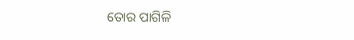ତୋର ପାଗିଳି